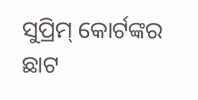ସୁପ୍ରିମ୍ କୋର୍ଟଙ୍କର ଛାଟ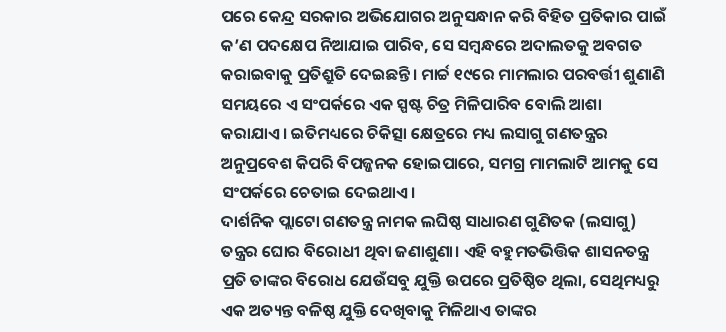ପରେ କେନ୍ଦ୍ର ସରକାର ଅଭିଯୋଗର ଅନୁସନ୍ଧାନ କରି ବିହିତ ପ୍ରତିକାର ପାଇଁ କ’ଣ ପଦକ୍ଷେପ ନିଆଯାଇ ପାରିବ, ସେ ସମ୍ବନ୍ଧରେ ଅଦାଲତକୁ ଅବଗତ କରାଇବାକୁ ପ୍ରତିଶ୍ରୁତି ଦେଇଛନ୍ତି। ମାର୍ଚ୍ଚ ୧୯ରେ ମାମଲାର ପରବର୍ତ୍ତୀ ଶୁଣାଣି ସମୟରେ ଏ ସଂପର୍କରେ ଏକ ସ୍ପଷ୍ଟ ଚିତ୍ର ମିଳିପାରିବ ବୋଲି ଆଶା କରାଯାଏ। ଇତିମଧ୍ୟରେ ଚିକିତ୍ସା କ୍ଷେତ୍ରରେ ମଧ୍ୟ ଲସାଗୁ ଗଣତନ୍ତ୍ରର ଅନୁପ୍ରବେଶ କିପରି ବିପଜ୍ଜନକ ହୋଇପାରେ, ସମଗ୍ର ମାମଲାଟି ଆମକୁ ସେ ସଂପର୍କରେ ଚେତାଇ ଦେଇଥାଏ।
ଦାର୍ଶନିକ ପ୍ଲାଟୋ ଗଣତନ୍ତ୍ର ନାମକ ଲଘିଷ୍ଠ ସାଧାରଣ ଗୁଣିତକ (ଲସାଗୁ) ତନ୍ତ୍ରର ଘୋର ବିରୋଧୀ ଥିବା ଜଣାଶୁଣା। ଏହି ବହୁମତଭିତ୍ତିକ ଶାସନତନ୍ତ୍ର ପ୍ରତି ତାଙ୍କର ବିରୋଧ ଯେଉଁସବୁ ଯୁକ୍ତି ଉପରେ ପ୍ରତିଷ୍ଠିତ ଥିଲା, ସେଥିମଧ୍ୟରୁ ଏକ ଅତ୍ୟନ୍ତ ବଳିଷ୍ଠ ଯୁକ୍ତି ଦେଖିବାକୁ ମିଳିଥାଏ ତାଙ୍କର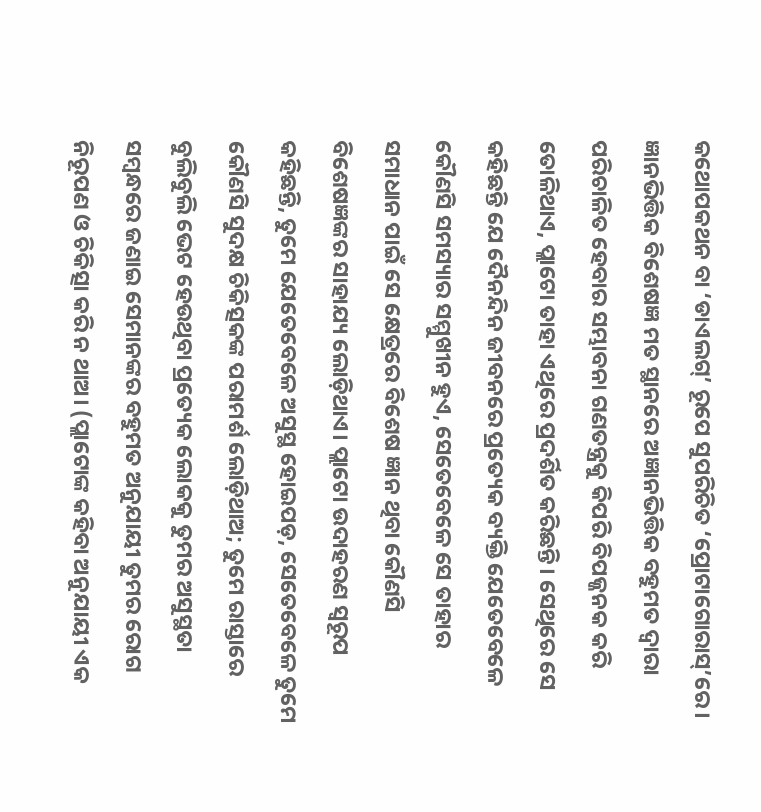କଥୋପକଥନ ବା ‘ଡାଏଲଗ୍’ ରୂପେ ସୁପରିଚିତ ‘ପ୍ରୋଟାଗୋରାସ୍’ରେ। ଜ୍ଞାନଭିତ୍ତିକ ବିଶେଷଜ୍ଞ ମତ ସ୍ଥାନରେ ଅଜ୍ଞାନଭିତ୍ତିକ ବହୁମତ ଦ୍ବାରା ପରିଚାଳିତ ହେବାର ସମ୍ଭାବନା ଗଣତନ୍ତ୍ରକୁ କିପରି ବିପଜ୍ଜନକ କରି ତୋଳିଥାଏ, ପ୍ଲାଟୋ ତାହା ଏଥିରେ ପ୍ରଦର୍ଶିତ କରିଛନ୍ତି। ସେଥିରେ ସେ କହିଛନ୍ତି ଯେ ଦୈନନ୍ଦିନ ଜୀବନରେ ପ୍ରତ୍ୟେକ ବ୍ୟକ୍ତି ଯେତେବେଳେ କୌଣସି ସମସ୍ୟାର ସମ୍ମୁଖୀନ ହୁଏ, ସେତେବେଳେ ସେ ତାହାର ସମାଧାନ ପାଇଁ ସେ କ୍ଷେତ୍ରରେ ବିଶେଷ ଜ୍ଞାନ ଥିବା କୌଣସି ବିଶେଷଜ୍ଞଙ୍କର ସାହାଯ୍ୟ ଲୋଡ଼ିଥାଏ। ପ୍ଲାଟୋ ଉଦାହରଣ ସ୍ବରୂପ କହିଛନ୍ତି, ତୁମେ ଯେତେବେଳେ ଅସୁସ୍ଥ ହୋଇପଡ଼, ସେତେବେଳେ ତୁମେ କୌଣସି ସୁଦକ୍ଷ ଚିକିତ୍ସକଙ୍କ ପରାମର୍ଶ ଲୋଡ଼ିଥାଅ; ତୁମେ ରାସ୍ତାରେ ବୁଲିବୁଲି ଭେଟ ହେଉଥିବା ପ୍ରତ୍ୟେକ ଲୋକକୁ ତୁମର ଅସୁସ୍ଥତା ସମ୍ବନ୍ଧରେ ଜଣାଇ ସେମାନଙ୍କର ବହୁମତ ଅନୁଯାୟୀ ତୁମର ରୋଗ ନିରୂପଣ ଓ ଚିକିତ୍ସା କରି ନ ଥାଅ। (ପ୍ଲାଟୋଙ୍କ କହିବା ଅନୁଯାୟୀ ଏକ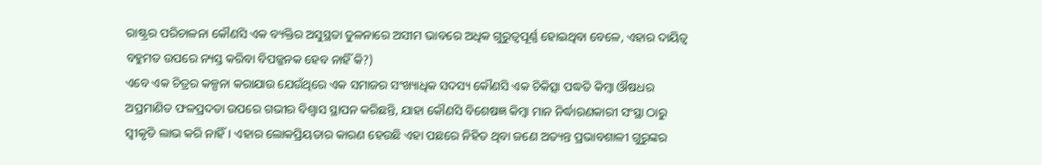ରାଷ୍ଟ୍ରର ପରିଚାଳନା କୌଣସି ଏକ ବ୍ୟକ୍ତିର ଅସୁସ୍ଥତା ତୁଳନାରେ ଅସୀମ ଭାବରେ ଅଧିକ ଗୁରୁତ୍ବପୂର୍ଣ୍ଣ ହୋଇଥିବା ବେଳେ, ଏହାର ଦାୟିତ୍ବ ବହୁମତ ଉପରେ ନ୍ୟସ୍ତ କରିବା ବିପଜ୍ଜନକ ହେବ ନାହିଁ କି?)
ଏବେ ଏକ ଚିତ୍ରର କଳ୍ପନା କରାଯାଉ ଯେଉଁଥିରେ ଏକ ସମାଜର ସଂଖ୍ୟାଧିକ ସଦସ୍ୟ କୌଣସି ଏକ ଚିକିତ୍ସା ପଦ୍ଧତି କିମ୍ବା ଔଷଧର ଅପ୍ରମାଣିତ ଫଳପ୍ରଦତା ଉପରେ ଗଭୀର ବିଶ୍ବାସ ସ୍ଥାପନ କରିଛନ୍ତି, ଯାହା କୌଣସି ବିଶେଷଜ୍ଞ କିମ୍ବା ମାନ ନିର୍ଦ୍ଧାରଣକାରୀ ସଂସ୍ଥା ଠାରୁ ସ୍ବୀକୃତି ଲାଭ କରି ନାହିଁ। ଏହାର ଲୋକପ୍ରିୟତାର କାରଣ ହେଉଛି ଏହା ପଛରେ ନିହିତ ଥିବା ଜଣେ ଅତ୍ୟନ୍ତ ପ୍ରଭାବଶାଳୀ ଗୁରୁଙ୍କର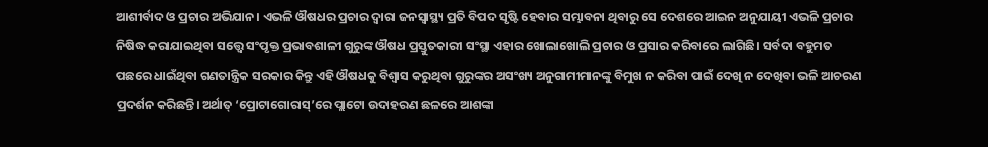ଆଶୀର୍ବାଦ ଓ ପ୍ରଚାର ଅଭିଯାନ। ଏଭଳି ଔଷଧର ପ୍ରଚାର ଦ୍ବାରା ଜନସ୍ବାସ୍ଥ୍ୟ ପ୍ରତି ବିପଦ ସୃଷ୍ଟି ହେବାର ସମ୍ଭାବନା ଥିବାରୁ ସେ ଦେଶରେ ଆଇନ ଅନୁଯାୟୀ ଏଭଳି ପ୍ରଚାର ନିଷିଦ୍ଧ କରାଯାଇଥିବା ସତ୍ତ୍ବେ ସଂପୃକ୍ତ ପ୍ରଭାବଶାଳୀ ଗୁରୁଙ୍କ ଔଷଧ ପ୍ରସ୍ତୁତକାରୀ ସଂସ୍ଥା ଏହାର ଖୋଲାଖୋଲି ପ୍ରଚାର ଓ ପ୍ରସାର କରିବାରେ ଲାଗିଛି। ସର୍ବଦା ବହୁମତ ପଛରେ ଧାଇଁଥିବା ଗଣତାନ୍ତ୍ରିକ ସରକାର କିନ୍ତୁ ଏହି ଔଷଧକୁ ବିଶ୍ବାସ କରୁଥିବା ଗୁରୁଙ୍କର ଅସଂଖ୍ୟ ଅନୁଗାମୀମାନଙ୍କୁ ବିମୁଖ ନ କରିବା ପାଇଁ ଦେଖି ନ ଦେଖିବା ଭଳି ଆଚରଣ ପ୍ରଦର୍ଶନ କରିଛନ୍ତି। ଅର୍ଥାତ୍ ‘ପ୍ରୋଟାଗୋରାସ୍’ରେ ପ୍ଲାଟୋ ଉଦାହରଣ ଛଳରେ ଆଶଙ୍କା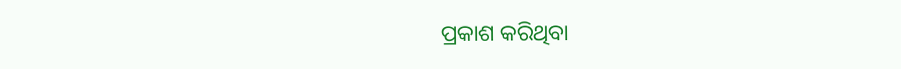ପ୍ରକାଶ କରିଥିବା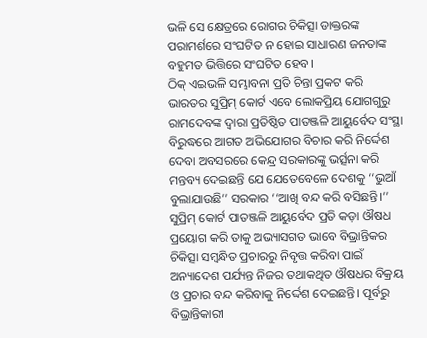ଭଳି ସେ କ୍ଷେତ୍ରରେ ରୋଗର ଚିକିତ୍ସା ଡାକ୍ତରଙ୍କ ପରାମର୍ଶରେ ସଂଘଟିତ ନ ହୋଇ ସାଧାରଣ ଜନତାଙ୍କ ବହୁମତ ଭିତ୍ତିରେ ସଂଘଟିତ ହେବ।
ଠିକ୍ ଏଇଭଳି ସମ୍ଭାବନା ପ୍ରତି ଚିନ୍ତା ପ୍ରକଟ କରି ଭାରତର ସୁପ୍ରିମ୍ କୋର୍ଟ ଏବେ ଲୋକପ୍ରିୟ ଯୋଗଗୁରୁ ରାମଦେବଙ୍କ ଦ୍ବାରା ପ୍ରତିଷ୍ଠିତ ପାତଞ୍ଜଳି ଆୟୁର୍ବେଦ ସଂସ୍ଥା ବିରୁଦ୍ଧରେ ଆଗତ ଅଭିଯୋଗର ବିଚାର କରି ନିର୍ଦ୍ଦେଶ ଦେବା ଅବସରରେ କେନ୍ଦ୍ର ସରକାରଙ୍କୁ ଭର୍ତ୍ସନା କରି ମନ୍ତବ୍ୟ ଦେଇଛନ୍ତି ଯେ ଯେତେବେଳେ ଦେଶକୁ ‘‘ଭୁଆଁ ବୁଲାଯାଉଛି’’ ସରକାର ‘‘ଆଖି ବନ୍ଦ କରି ବସିଛନ୍ତି।’’ ସୁପ୍ରିମ୍ କୋର୍ଟ ପାତଞ୍ଜଳି ଆୟୁର୍ବେଦ ପ୍ରତି କଡ଼ା ଔଷଧ ପ୍ରୟୋଗ କରି ତାକୁ ଅଭ୍ୟାସଗତ ଭାବେ ବିଭ୍ରାନ୍ତିକର ଚିକିତ୍ସା ସମ୍ବନ୍ଧିତ ପ୍ରଚାରରୁ ନିବୃତ୍ତ କରିବା ପାଇଁ ଅନ୍ୟାଦେଶ ପର୍ଯ୍ୟନ୍ତ ନିଜର ତଥାକଥିତ ଔଷଧର ବିକ୍ରୟ ଓ ପ୍ରଚାର ବନ୍ଦ କରିବାକୁ ନିର୍ଦ୍ଦେଶ ଦେଇଛନ୍ତି। ପୂର୍ବରୁ ବିଭ୍ରାନ୍ତିକାରୀ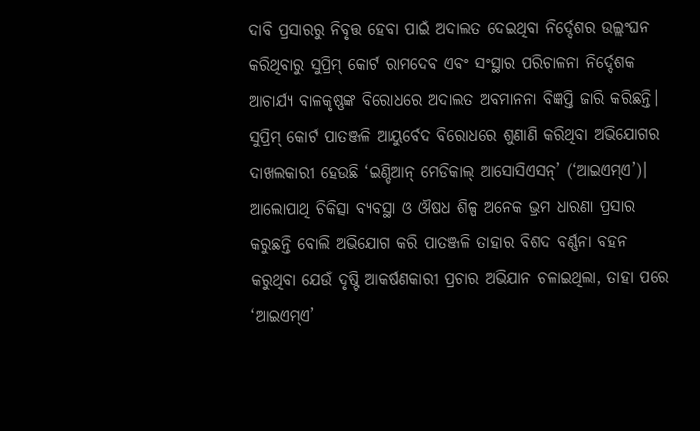ଦାବି ପ୍ରସାରରୁ ନିବୃତ୍ତ ହେବା ପାଇଁ ଅଦାଲତ ଦେଇଥିବା ନିର୍ଦ୍ଦେଶର ଉଲ୍ଲଂଘନ କରିଥିବାରୁ ସୁପ୍ରିମ୍ କୋର୍ଟ ରାମଦେବ ଏବଂ ସଂସ୍ଥାର ପରିଚାଳନା ନିର୍ଦ୍ଦେଶକ ଆଚାର୍ଯ୍ୟ ବାଳକୃଷ୍ଣଙ୍କ ବିରୋଧରେ ଅଦାଲତ ଅବମାନନା ବିଜ୍ଞପ୍ତି ଜାରି କରିଛନ୍ତି।
ସୁପ୍ରିମ୍ କୋର୍ଟ ପାତଞ୍ଜଳି ଆୟୁର୍ବେଦ ବିରୋଧରେ ଶୁଣାଣି କରିଥିବା ଅଭିଯୋଗର ଦାଖଲକାରୀ ହେଉଛି ‘ଇଣ୍ଡିଆନ୍ ମେଡିକାଲ୍ ଆସୋସିଏସନ୍’ (‘ଆଇଏମ୍ଏ’)। ଆଲୋପାଥି ଚିକିତ୍ସା ବ୍ୟବସ୍ଥା ଓ ଔଷଧ ଶିଳ୍ପ ଅନେକ ଭ୍ରମ ଧାରଣା ପ୍ରସାର କରୁଛନ୍ତି ବୋଲି ଅଭିଯୋଗ କରି ପାତଞ୍ଜଳି ତାହାର ବିଶଦ ବର୍ଣ୍ଣନା ବହନ କରୁଥିବା ଯେଉଁ ଦୃଷ୍ଟି ଆକର୍ଷଣକାରୀ ପ୍ରଚାର ଅଭିଯାନ ଚଳାଇଥିଲା, ତାହା ପରେ ‘ଆଇଏମ୍ଏ’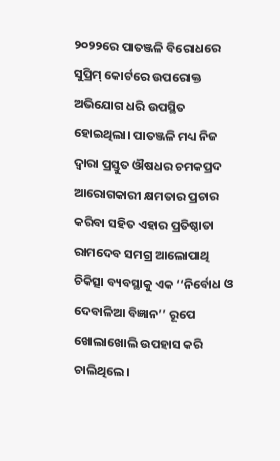୨୦୨୨ରେ ପାତଞ୍ଜଳି ବିରୋଧରେ ସୁପ୍ରିମ୍ କୋର୍ଟରେ ଉପରୋକ୍ତ ଅଭିଯୋଗ ଧରି ଉପସ୍ଥିତ ହୋଇଥିଲା। ପାତଞ୍ଜଳି ମଧ୍ୟ ନିଜ ଦ୍ବାରା ପ୍ରସ୍ତୁତ ଔଷଧର ଚମକପ୍ରଦ ଆରୋଗକାରୀ କ୍ଷମତାର ପ୍ରଚାର କରିବା ସହିତ ଏହାର ପ୍ରତିଷ୍ଠାତା ରାମଦେବ ସମଗ୍ର ଆଲୋପାଥି ଚିକିତ୍ସା ବ୍ୟବସ୍ଥାକୁ ଏକ ‘‘ନିର୍ବୋଧ ଓ ଦେବାଳିଆ ବିଜ୍ଞାନ’’ ରୂପେ ଖୋଲାଖୋଲି ଉପହାସ କରି ଚାଲିଥିଲେ।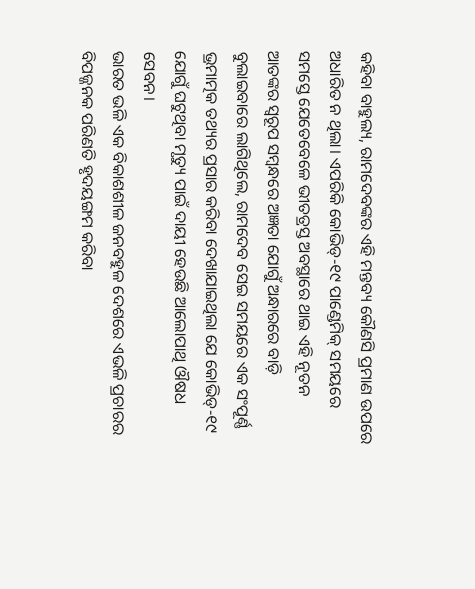କହିବା ବାହୁଲ୍ୟ, ରାମଦେବଙ୍କର ଏହି ମନ୍ତବ୍ୟ କୌଣସି ପ୍ରମାଣ ଉପରେ ଅଧାରିତ ନ ଥିଲା। ଏପରିକି କୋଭିଡ୍-୧୯ ପାଣ୍ଡେମିକ୍ ସମୟରେ ସମସ୍ତେ ଯେତେବେଳେ ଭୀତତ୍ରସ୍ତ ଅବସ୍ଥାରେ ଥାଇ ଏହି ନୂତନ ଆତଙ୍କର ସ୍ବରୂପ ସମ୍ବନ୍ଧରେ ଅଜ୍ଞତା ଯୋଗୁଁ ଅନ୍ଧାରରେ ବାଡ଼ି ବୁଲାଇବାରେ ଲାଗିଥିଲେ, ରାମଦେବ ସେଇ ସମୟରେ ଏକ ସଂପୂର୍ଣ୍ଣ ଭ୍ରମାତ୍ମକ ତଥ୍ୟର ପ୍ରସାର କରିବା ଦେଖାଯାଇଥିଲା ଯେ କୋଭିଡ୍-୧୯ ଯୋଗୁଁ ଘଟୁଥିବା ମୃତ୍ୟୁ ପାଇଁ ଦାୟୀ ହେଉଛି ଆଲୋପାଥି ଔଷଧ ସେବନ।
ଭାରତ ଭଳି ଏକ ବିକାଶଶୀଳ ଜନବହୁଳ ଦେଶରେ ଏଭଳି ପ୍ରଚାରର ବିପଜ୍ଜନକ ପରିଣତି ହୃଦୟଙ୍ଗମ କରିବା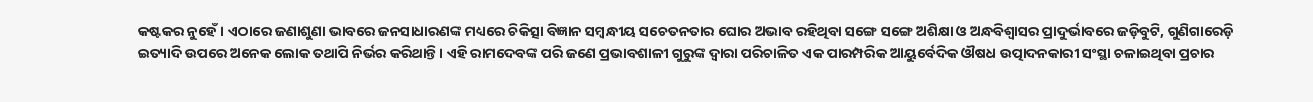କଷ୍ଟକର ନୁହେଁ। ଏଠାରେ ଜଣାଶୁଣା ଭାବରେ ଜନସାଧାରଣଙ୍କ ମଧ୍ୟରେ ଚିକିତ୍ସା ବିଜ୍ଞାନ ସମ୍ବନ୍ଧୀୟ ସଚେତନତାର ଘୋର ଅଭାବ ରହିଥିବା ସଙ୍ଗେ ସଙ୍ଗେ ଅଶିକ୍ଷା ଓ ଅନ୍ଧବିଶ୍ବାସର ପ୍ରାଦୁର୍ଭାବରେ ଜଡ଼ିବୁଟି, ଗୁଣିଗାରେଡ଼ି ଇତ୍ୟାଦି ଉପରେ ଅନେକ ଲୋକ ତଥାପି ନିର୍ଭର କରିଥାନ୍ତି। ଏହି ରାମଦେବଙ୍କ ପରି ଜଣେ ପ୍ରଭାବଶାଳୀ ଗୁରୁଙ୍କ ଦ୍ବାରା ପରିଚାଳିତ ଏକ ପାରମ୍ପରିକ ଆୟୁର୍ବେଦିକ ଔଷଧ ଉତ୍ପାଦନକାରୀ ସଂସ୍ଥା ଚଳାଇଥିବା ପ୍ରଚାର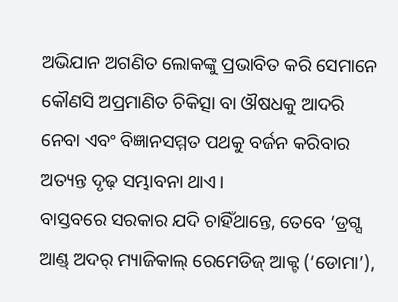ଅଭିଯାନ ଅଗଣିତ ଲୋକଙ୍କୁ ପ୍ରଭାବିତ କରି ସେମାନେ କୌଣସି ଅପ୍ରମାଣିତ ଚିକିତ୍ସା ବା ଔଷଧକୁ ଆଦରି ନେବା ଏବଂ ବିଜ୍ଞାନସମ୍ମତ ପଥକୁ ବର୍ଜନ କରିବାର ଅତ୍ୟନ୍ତ ଦୃଢ଼ ସମ୍ଭାବନା ଥାଏ।
ବାସ୍ତବରେ ସରକାର ଯଦି ଚାହିଁଥାନ୍ତେ, ତେବେ ‘ଡ୍ରଗ୍ସ ଆଣ୍ଡ୍ ଅଦର୍ ମ୍ୟାଜିକାଲ୍ ରେମେଡିଜ୍ ଆକ୍ଟ (‘ଡୋମା’),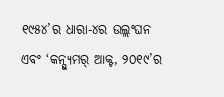୧୯୫୪’ର ଧାରା-୪ର ଉଲ୍ଲଂଘନ ଏବଂ ‘କନ୍ସ୍ୟୁମର୍ ଆକ୍ଟ, ୨୦୧୯’ର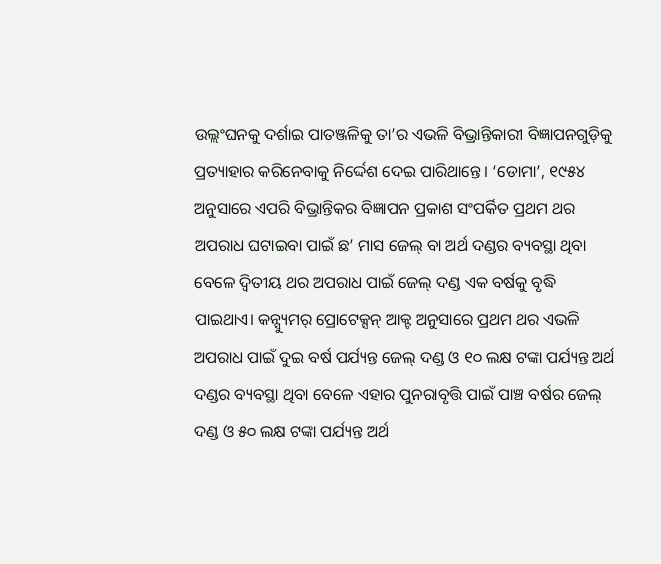ଉଲ୍ଲଂଘନକୁ ଦର୍ଶାଇ ପାତଞ୍ଜଳିକୁ ତା’ର ଏଭଳି ବିଭ୍ରାନ୍ତିକାରୀ ବିଜ୍ଞାପନଗୁଡ଼ିକୁ ପ୍ରତ୍ୟାହାର କରିନେବାକୁ ନିର୍ଦ୍ଦେଶ ଦେଇ ପାରିଥାନ୍ତେ। ‘ଡୋମା’, ୧୯୫୪ ଅନୁସାରେ ଏପରି ବିଭ୍ରାନ୍ତିକର ବିଜ୍ଞାପନ ପ୍ରକାଶ ସଂପର୍କିତ ପ୍ରଥମ ଥର ଅପରାଧ ଘଟାଇବା ପାଇଁ ଛ’ ମାସ ଜେଲ୍ ବା ଅର୍ଥ ଦଣ୍ଡର ବ୍ୟବସ୍ଥା ଥିବା ବେଳେ ଦ୍ବିତୀୟ ଥର ଅପରାଧ ପାଇଁ ଜେଲ୍ ଦଣ୍ଡ ଏକ ବର୍ଷକୁ ବୃଦ୍ଧି ପାଇଥାଏ। କନ୍ସ୍ୟୁମର୍ ପ୍ରୋଟେକ୍ସନ୍ ଆକ୍ଟ ଅନୁସାରେ ପ୍ରଥମ ଥର ଏଭଳି ଅପରାଧ ପାଇଁ ଦୁଇ ବର୍ଷ ପର୍ଯ୍ୟନ୍ତ ଜେଲ୍ ଦଣ୍ଡ ଓ ୧୦ ଲକ୍ଷ ଟଙ୍କା ପର୍ଯ୍ୟନ୍ତ ଅର୍ଥ ଦଣ୍ଡର ବ୍ୟବସ୍ଥା ଥିବା ବେଳେ ଏହାର ପୁନରାବୃତ୍ତି ପାଇଁ ପାଞ୍ଚ ବର୍ଷର ଜେଲ୍ ଦଣ୍ଡ ଓ ୫୦ ଲକ୍ଷ ଟଙ୍କା ପର୍ଯ୍ୟନ୍ତ ଅର୍ଥ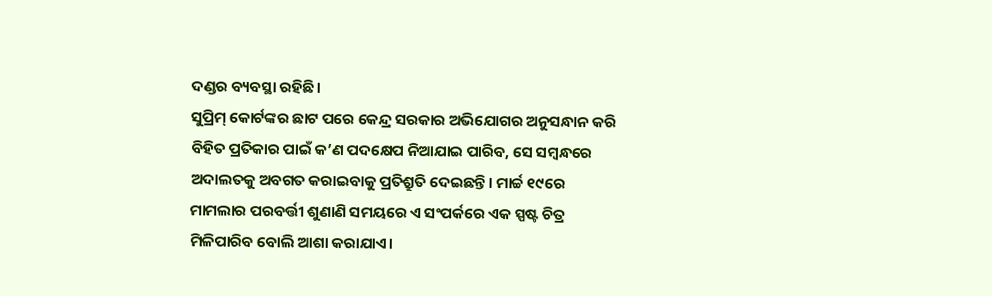ଦଣ୍ଡର ବ୍ୟବସ୍ଥା ରହିଛି।
ସୁପ୍ରିମ୍ କୋର୍ଟଙ୍କର ଛାଟ ପରେ କେନ୍ଦ୍ର ସରକାର ଅଭିଯୋଗର ଅନୁସନ୍ଧାନ କରି ବିହିତ ପ୍ରତିକାର ପାଇଁ କ’ଣ ପଦକ୍ଷେପ ନିଆଯାଇ ପାରିବ, ସେ ସମ୍ବନ୍ଧରେ ଅଦାଲତକୁ ଅବଗତ କରାଇବାକୁ ପ୍ରତିଶ୍ରୁତି ଦେଇଛନ୍ତି। ମାର୍ଚ୍ଚ ୧୯ରେ ମାମଲାର ପରବର୍ତ୍ତୀ ଶୁଣାଣି ସମୟରେ ଏ ସଂପର୍କରେ ଏକ ସ୍ପଷ୍ଟ ଚିତ୍ର ମିଳିପାରିବ ବୋଲି ଆଶା କରାଯାଏ।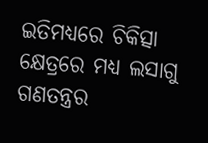ଇତିମଧ୍ୟରେ ଚିକିତ୍ସା କ୍ଷେତ୍ରରେ ମଧ୍ୟ ଲସାଗୁ ଗଣତନ୍ତ୍ରର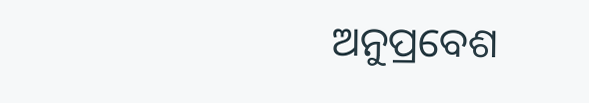ଅନୁପ୍ରବେଶ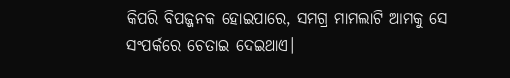କିପରି ବିପଜ୍ଜନକ ହୋଇପାରେ, ସମଗ୍ର ମାମଲାଟି ଆମକୁ ସେ ସଂପର୍କରେ ଚେତାଇ ଦେଇଥାଏ।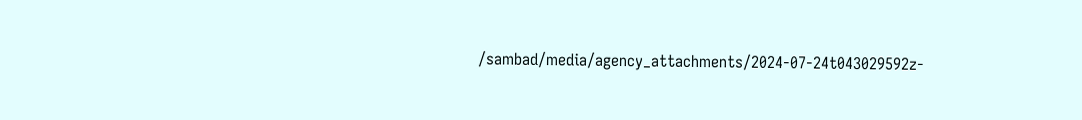/sambad/media/agency_attachments/2024-07-24t043029592z-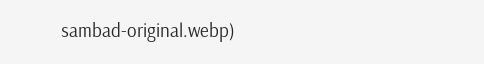sambad-original.webp)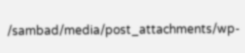/sambad/media/post_attachments/wp-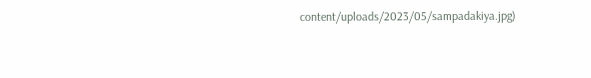content/uploads/2023/05/sampadakiya.jpg)